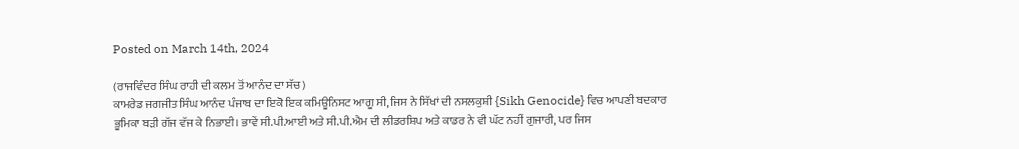Posted on March 14th, 2024

(ਰਾਜਵਿੰਦਰ ਸਿੰਘ ਰਾਹੀ ਦੀ ਕਲਮ ਤੋਂ ਆਨੰਦ ਦਾ ਸੱਚ)
ਕਾਮਰੇਡ ਜਗਜੀਤ ਸਿੰਘ ਆਨੰਦ ਪੰਜਾਬ ਦਾ ਇਕੋ ਇਕ ਕਮਿਊਨਿਸਟ ਆਗੂ ਸੀ, ਜਿਸ ਨੇ ਸਿੱਖਾਂ ਦੀ ਨਸਲਕੁਸ਼ੀ {Sikh Genocide} ਵਿਚ ਆਪਣੀ ਬਦਕਾਰ ਭੂਮਿਕਾ ਬੜੀ ਗੱਜ ਵੱਜ ਕੇ ਨਿਭਾਈ। ਭਾਵੇਂ ਸੀ.ਪੀ.ਆਈ ਅਤੇ ਸੀ.ਪੀ.ਐਮ ਦੀ ਲੀਡਰਸ਼ਿਪ ਅਤੇ ਕਾਡਰ ਨੇ ਵੀ ਘੱਟ ਨਹੀਂ ਗੁਜਾਰੀ, ਪਰ ਜਿਸ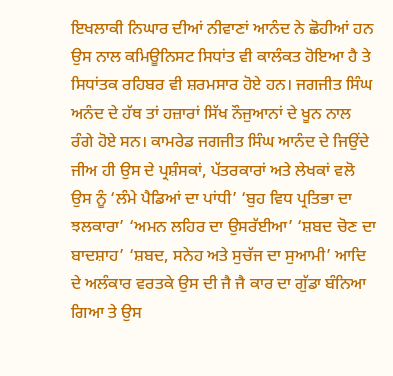ਇਖਲਾਕੀ ਨਿਘਾਰ ਦੀਆਂ ਨੀਵਾਣਾਂ ਆਨੰਦ ਨੇ ਛੋਹੀਆਂ ਹਨ ਉਸ ਨਾਲ ਕਮਿਊਨਿਸਟ ਸਿਧਾਂਤ ਵੀ ਕਾਲੰਕਤ ਹੋਇਆ ਹੈ ਤੇ ਸਿਧਾਂਤਕ ਰਹਿਬਰ ਵੀ ਸ਼ਰਮਸਾਰ ਹੋਏ ਹਨ। ਜਗਜੀਤ ਸਿੰਘ ਅਨੰਦ ਦੇ ਹੱਥ ਤਾਂ ਹਜ਼ਾਰਾਂ ਸਿੱਖ ਨੌਜੁਆਨਾਂ ਦੇ ਖੂਨ ਨਾਲ ਰੰਗੇ ਹੋਏ ਸਨ। ਕਾਮਰੇਡ ਜਗਜੀਤ ਸਿੰਘ ਆਨੰਦ ਦੇ ਜਿਉਂਦੇ ਜੀਅ ਹੀ ਉਸ ਦੇ ਪ੍ਰਸ਼ੰਸਕਾਂ, ਪੱਤਰਕਾਰਾਂ ਅਤੇ ਲੇਖਕਾਂ ਵਲੋ ਉਸ ਨੂੰ ‘ਲੰਮੇ ਪੈਡਿਆਂ ਦਾ ਪਾਂਧੀ’ ‘ਬੁਹ ਵਿਧ ਪ੍ਰਤਿਭਾ ਦਾ ਝਲਕਾਰਾ’ ‘ਅਮਨ ਲਹਿਰ ਦਾ ਉਸਰੱਈਆ’ ‘ਸ਼ਬਦ ਚੋਣ ਦਾ ਬਾਦਸ਼ਾਹ’ ‘ਸ਼ਬਦ, ਸਨੇਹ ਅਤੇ ਸੁਚੱਜ ਦਾ ਸੁਆਮੀ’ ਆਦਿ ਦੇ ਅਲੰਕਾਰ ਵਰਤਕੇ ਉਸ ਦੀ ਜੈ ਜੈ ਕਾਰ ਦਾ ਗੁੱਡਾ ਬੰਨਿਆ ਗਿਆ ਤੇ ਉਸ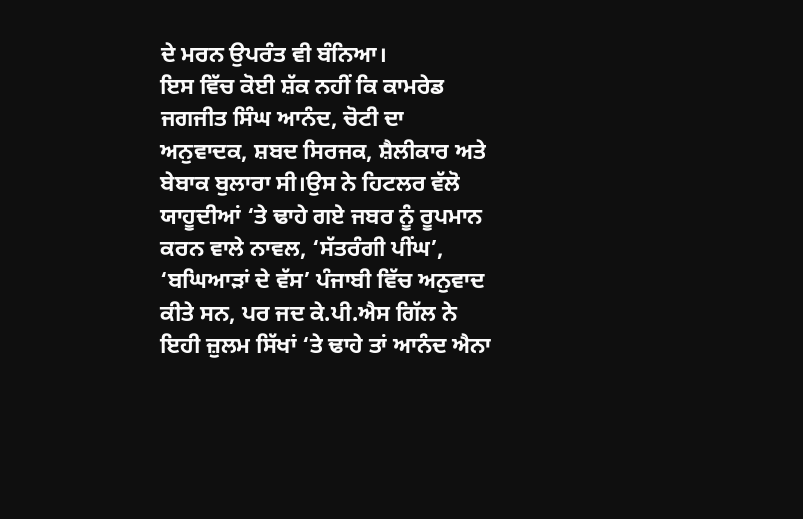ਦੇ ਮਰਨ ਉਪਰੰਤ ਵੀ ਬੰਨਿਆ।
ਇਸ ਵਿੱਚ ਕੋਈ ਸ਼ੱਕ ਨਹੀਂ ਕਿ ਕਾਮਰੇਡ ਜਗਜੀਤ ਸਿੰਘ ਆਨੰਦ, ਚੋਟੀ ਦਾ ਅਨੁਵਾਦਕ, ਸ਼ਬਦ ਸਿਰਜਕ, ਸ਼ੈਲੀਕਾਰ ਅਤੇ ਬੇਬਾਕ ਬੁਲਾਰਾ ਸੀ।ਉਸ ਨੇ ਹਿਟਲਰ ਵੱਲੋ ਯਾਹੂਦੀਆਂ ‘ਤੇ ਢਾਹੇ ਗਏ ਜਬਰ ਨੂੰ ਰੂਪਮਾਨ ਕਰਨ ਵਾਲੇ ਨਾਵਲ, ‘ਸੱਤਰੰਗੀ ਪੀਂਘ’, ‘ਬਘਿਆੜਾਂ ਦੇ ਵੱਸ’ ਪੰਜਾਬੀ ਵਿੱਚ ਅਨੁਵਾਦ ਕੀਤੇ ਸਨ, ਪਰ ਜਦ ਕੇ.ਪੀ.ਐਸ ਗਿੱਲ ਨੇ ਇਹੀ ਜ਼ੁਲਮ ਸਿੱਖਾਂ ‘ਤੇ ਢਾਹੇ ਤਾਂ ਆਨੰਦ ਐਨਾ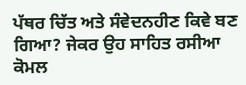ਪੱਥਰ ਚਿੱਤ ਅਤੇ ਸੰਵੇਦਨਹੀਣ ਕਿਵੇ ਬਣ ਗਿਆ? ਜੇਕਰ ਉਹ ਸਾਹਿਤ ਰਸੀਆ ਕੋਮਲ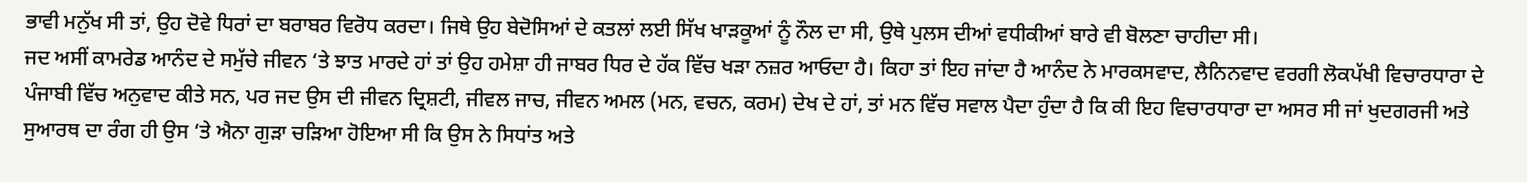ਭਾਵੀ ਮਨੁੱਖ ਸੀ ਤਾਂ, ਉਹ ਦੋਵੇ ਧਿਰਾਂ ਦਾ ਬਰਾਬਰ ਵਿਰੋਧ ਕਰਦਾ। ਜਿਥੇ ਉਹ ਬੇਦੋਸਿਆਂ ਦੇ ਕਤਲਾਂ ਲਈ ਸਿੱਖ ਖਾੜਕੂਆਂ ਨੂੰ ਨੌਲ ਦਾ ਸੀ, ਉਥੇ ਪੁਲਸ ਦੀਆਂ ਵਧੀਕੀਆਂ ਬਾਰੇ ਵੀ ਬੋਲਣਾ ਚਾਹੀਦਾ ਸੀ।
ਜਦ ਅਸੀਂ ਕਾਮਰੇਡ ਆਨੰਦ ਦੇ ਸਮੁੱਚੇ ਜੀਵਨ ‘ਤੇ ਝਾਤ ਮਾਰਦੇ ਹਾਂ ਤਾਂ ਉਹ ਹਮੇਸ਼ਾ ਹੀ ਜਾਬਰ ਧਿਰ ਦੇ ਹੱਕ ਵਿੱਚ ਖੜਾ ਨਜ਼ਰ ਆਓਦਾ ਹੈ। ਕਿਹਾ ਤਾਂ ਇਹ ਜਾਂਦਾ ਹੈ ਆਨੰਦ ਨੇ ਮਾਰਕਸਵਾਦ, ਲੈਨਿਨਵਾਦ ਵਰਗੀ ਲੋਕਪੱਖੀ ਵਿਚਾਰਧਾਰਾ ਦੇ ਪੰਜਾਬੀ ਵਿੱਚ ਅਨੁਵਾਦ ਕੀਤੇ ਸਨ, ਪਰ ਜਦ ਉਸ ਦੀ ਜੀਵਨ ਦ੍ਰਿਸ਼ਟੀ, ਜੀਵਲ ਜਾਚ, ਜੀਵਨ ਅਮਲ (ਮਨ, ਵਚਨ, ਕਰਮ) ਦੇਖ ਦੇ ਹਾਂ, ਤਾਂ ਮਨ ਵਿੱਚ ਸਵਾਲ ਪੈਦਾ ਹੁੰਦਾ ਹੈ ਕਿ ਕੀ ਇਹ ਵਿਚਾਰਧਾਰਾ ਦਾ ਅਸਰ ਸੀ ਜਾਂ ਖੁਦਗਰਜੀ ਅਤੇ ਸੁਆਰਥ ਦਾ ਰੰਗ ਹੀ ਉਸ ‘ਤੇ ਐਨਾ ਗੁੜਾ ਚੜਿਆ ਹੋਇਆ ਸੀ ਕਿ ਉਸ ਨੇ ਸਿਧਾਂਤ ਅਤੇ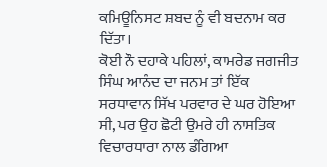ਕਮਿਊਨਿਸਟ ਸ਼ਬਦ ਨੂੰ ਵੀ ਬਦਨਾਮ ਕਰ ਦਿੱਤਾ।
ਕੋਈ ਨੌ ਦਹਾਕੇ ਪਹਿਲਾਂ, ਕਾਮਰੇਡ ਜਗਜੀਤ ਸਿੰਘ ਆਨੰਦ ਦਾ ਜਨਮ ਤਾਂ ਇੱਕ ਸਰਧਾਵਾਨ ਸਿੱਖ ਪਰਵਾਰ ਦੇ ਘਰ ਹੋਇਆ ਸੀ, ਪਰ ਉਹ ਛੋਟੀ ਉਮਰੇ ਹੀ ਨਾਸਤਿਕ ਵਿਚਾਰਧਾਰਾ ਨਾਲ ਡੰਗਿਆ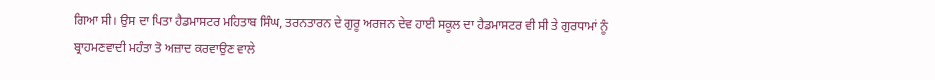ਗਿਆ ਸੀ। ਉਸ ਦਾ ਪਿਤਾ ਹੈਡਮਾਸਟਰ ਮਹਿਤਾਬ ਸਿੰਘ, ਤਰਨਤਾਰਨ ਦੇ ਗੁਰੂ ਅਰਜਨ ਦੇਵ ਹਾਈ ਸਕੂਲ ਦਾ ਹੈਡਮਾਸਟਰ ਵੀ ਸੀ ਤੇ ਗੁਰਧਾਮਾਂ ਨੂੰ ਬ੍ਰਾਹਮਣਵਾਦੀ ਮਹੰਤਾ ਤੋ ਅਜ਼ਾਦ ਕਰਵਾਉਣ ਵਾਲੇ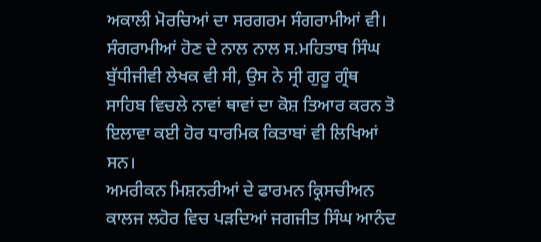ਅਕਾਲੀ ਮੋਰਚਿਆਂ ਦਾ ਸਰਗਰਮ ਸੰਗਰਾਮੀਆਂ ਵੀ। ਸੰਗਰਾਮੀਆਂ ਹੋਣ ਦੇ ਨਾਲ ਨਾਲ ਸ.ਮਹਿਤਾਬ ਸਿੰਘ ਬੁੱਧੀਜੀਵੀ ਲੇਖਕ ਵੀ ਸੀ, ਉਸ ਨੇ ਸ੍ਰੀ ਗੁਰੂ ਗ੍ਰੰਥ ਸਾਹਿਬ ਵਿਚਲੇ ਨਾਵਾਂ ਥਾਵਾਂ ਦਾ ਕੋਸ਼ ਤਿਆਰ ਕਰਨ ਤੋ ਇਲਾਵਾ ਕਈ ਹੋਰ ਧਾਰਮਿਕ ਕਿਤਾਬਾਂ ਵੀ ਲਿਖਿਆਂ ਸਨ।
ਅਮਰੀਕਨ ਮਿਸ਼ਨਰੀਆਂ ਦੇ ਫਾਰਮਨ ਕ੍ਰਿਸਚੀਅਨ ਕਾਲਜ ਲਹੋਰ ਵਿਚ ਪੜਦਿਆਂ ਜਗਜੀਤ ਸਿੰਘ ਆਨੰਦ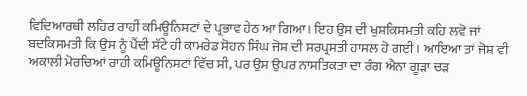ਵਿਦਿਆਰਥੀ ਲਹਿਰ ਰਾਹੀਂ ਕਮਿਊਨਿਸਟਾਂ ਦੇ ਪ੍ਰਭਾਵ ਹੇਠ ਆ ਗਿਆ। ਇਹ ਉਸ ਦੀ ਖੁਸ਼ਕਿਸਮਤੀ ਕਹਿ ਲਵੋ ਜਾਂ ਬਦਕਿਸਮਤੀ ਕਿ ਉਸ ਨੂੰ ਪੈਂਦੀ ਸੱਟੇ ਹੀ ਕਾਮਰੇਡ ਸੋਹਨ ਸਿੰਘ ਜੋਸ਼ ਦੀ ਸਰਪ੍ਰਸਤੀ ਹਾਸਲ ਹੋ ਗਈ । ਆਇਆ ਤਾਂ ਜੋਸ਼ ਵੀ ਅਕਾਲੀ ਮੋਰਚਿਆਂ ਰਾਹੀ ਕਮਿਊਨਿਸਟਾਂ ਵਿੱਚ ਸੀ, ਪਰ ਉਸ ਉਪਰ ਨਾਸਤਿਕਤਾ ਦਾ ਰੰਗ ਐਨਾ ਗੂੜਾ ਚੜ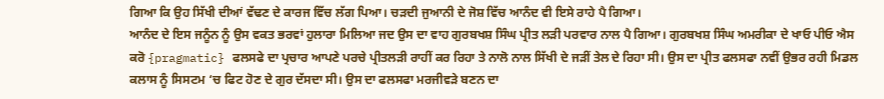ਗਿਆ ਕਿ ਉਹ ਸਿੱਖੀ ਦੀਆਂ ਵੱਢਣ ਦੇ ਕਾਰਜ ਵਿੱਚ ਲੱਗ ਪਿਆ। ਚੜਦੀ ਜੁਆਨੀ ਦੇ ਜੋਸ਼ ਵਿੱਚ ਆਨੰਦ ਵੀ ਇਸੇ ਰਾਹੇ ਪੈ ਗਿਆ।
ਆਨੰਦ ਦੇ ਇਸ ਜਨੂੰਨ ਨੂੰ ਉਸ ਵਕਤ ਭਰਵਾਂ ਹੁਲਾਰਾ ਮਿਲਿਆ ਜਦ ਉਸ ਦਾ ਵਾਹ ਗੁਰਬਖਸ਼ ਸਿੰਘ ਪ੍ਰੀਤ ਲੜੀ ਪਰਵਾਰ ਨਾਲ ਪੈ ਗਿਆ। ਗੁਰਬਖਸ਼ ਸਿੰਘ ਅਮਰੀਕਾ ਦੇ ਖਾਓ ਪੀਓ ਐਸ ਕਰੋ {pragmatic} ਫਲਸਫੇ ਦਾ ਪ੍ਰਚਾਰ ਆਪਣੇ ਪਰਚੇ ਪ੍ਰੀਤਲੜੀ ਰਾਹੀਂ ਕਰ ਰਿਹਾ ਤੇ ਨਾਲੋ ਨਾਲ ਸਿੱਖੀ ਦੇ ਜੜੀਂ ਤੇਲ ਦੇ ਰਿਹਾ ਸੀ। ਉਸ ਦਾ ਪ੍ਰੀਤ ਫਲਸਫਾ ਨਵੀਂ ਉਭਰ ਰਹੀ ਮਿਡਲ ਕਲਾਸ ਨੂੰ ਸਿਸਟਮ ‘ਚ ਫਿਟ ਹੋਣ ਦੇ ਗੁਰ ਦੱਸਦਾ ਸੀ। ਉਸ ਦਾ ਫਲਸਫਾ ਮਰਜੀਵੜੇ ਬਣਨ ਦਾ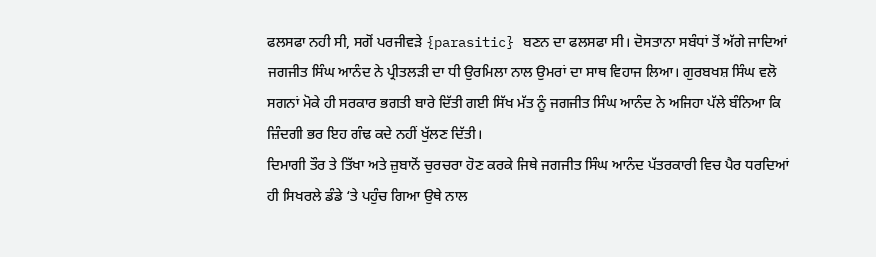ਫਲਸਫਾ ਨਹੀ ਸੀ, ਸਗੋਂ ਪਰਜੀਵੜੇ {parasitic} ਬਣਨ ਦਾ ਫਲਸਫਾ ਸੀ। ਦੋਸਤਾਨਾ ਸਬੰਧਾਂ ਤੋਂ ਅੱਗੇ ਜਾਦਿਆਂ ਜਗਜੀਤ ਸਿੰਘ ਆਨੰਦ ਨੇ ਪ੍ਰੀਤਲੜੀ ਦਾ ਧੀ ਉਰਮਿਲਾ ਨਾਲ ਉਮਰਾਂ ਦਾ ਸਾਥ ਵਿਹਾਜ ਲਿਆ। ਗੁਰਬਖਸ਼ ਸਿੰਘ ਵਲੋ ਸਗਨਾਂ ਮੋਕੇ ਹੀ ਸਰਕਾਰ ਭਗਤੀ ਬਾਰੇ ਦਿੱਤੀ ਗਈ ਸਿੱਖ ਮੱਤ ਨੂੰ ਜਗਜੀਤ ਸਿੰਘ ਆਨੰਦ ਨੇ ਅਜਿਹਾ ਪੱਲੇ ਬੰਨਿਆ ਕਿ ਜ਼ਿੰਦਗੀ ਭਰ ਇਹ ਗੰਢ ਕਦੇ ਨਹੀਂ ਖੁੱਲਣ ਦਿੱਤੀ।
ਦਿਮਾਗੀ ਤੌਰ ਤੇ ਤਿੱਖਾ ਅਤੇ ਜ਼ੁਬਾਨੋਂ ਚੁਰਚਰਾ ਹੋਣ ਕਰਕੇ ਜਿਥੇ ਜਗਜੀਤ ਸਿੰਘ ਆਨੰਦ ਪੱਤਰਕਾਰੀ ਵਿਚ ਪੈਰ ਧਰਦਿਆਂ ਹੀ ਸਿਖਰਲੇ ਡੰਡੇ ‘ਤੇ ਪਹੁੰਚ ਗਿਆ ਉਥੇ ਨਾਲ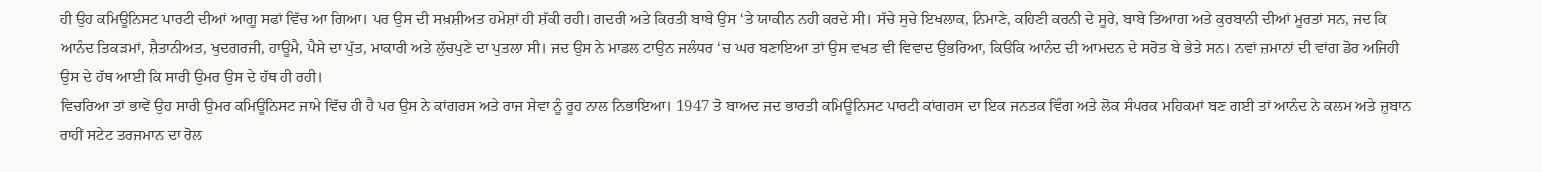ਹੀ ਉਹ ਕਮਿਊਨਿਸਟ ਪਾਰਟੀ ਦੀਆਂ ਆਗੂ ਸਫਾਂ ਵਿੱਚ ਆ ਗਿਆ। ਪਰ ਉਸ ਦੀ ਸਖ਼ਸ਼ੀਅਤ ਹਮੇਸ਼ਾਂ ਹੀ ਸ਼ੱਕੀ ਰਹੀ। ਗਦਰੀ ਅਤੇ ਕਿਰਤੀ ਬਾਬੇ ਉਸ ‘ਤੇ ਯਾਕੀਨ ਨਹੀ ਕਰਦੇ ਸੀ। ਸੱਚੇ ਸੁਚੇ ਇਖਲਾਕ, ਨਿਮਾਣੇ, ਕਹਿਣੀ ਕਰਨੀ ਦੇ ਸੂਰੇ, ਬਾਬੇ ਤਿਆਗ ਅਤੇ ਕੁਰਬਾਨੀ ਦੀਆਂ ਮੂਰਤਾਂ ਸਨ, ਜਦ ਕਿ ਆਨੰਦ ਤਿਕੜਮਾਂ, ਸ਼ੈਤਾਨੀਅਤ, ਖੁਦਗਰਜੀ, ਹਾਊਮੈ, ਪੈਸੇ ਦਾ ਪੁੱਤ, ਮਾਕਾਰੀ ਅਤੇ ਲੁੱਚਪੁਣੇ ਦਾ ਪੁਤਲਾ ਸੀ। ਜਦ ਉਸ ਨੇ ਮਾਡਲ ਟਾਉਨ ਜਲੰਧਰ ‘ਚ ਘਰ ਬਣਾਇਆ ਤਾਂ ਉਸ ਵਖਤ ਵੀ ਵਿਵਾਦ ਉਭਰਿਆ, ਕਿੳਕਿ ਆਨੰਦ ਦੀ ਆਮਦਨ ਦੇ ਸਰੋਤ ਬੇ ਭੇਤੇ ਸਨ। ਨਵਾਂ ਜ਼ਮਾਨਾਂ ਦੀ ਵਾਂਗ ਡੋਰ ਅਜਿਹੀ ਉਸ ਦੇ ਹੱਥ ਆਈ ਕਿ ਸਾਰੀ ਉਮਰ ਉਸ ਦੇ ਹੱਥ ਹੀ ਰਹੀ।
ਵਿਚਰਿਆ ਤਾਂ ਭਾਵੇਂ ਉਹ ਸਾਰੀ ਉਮਰ ਕਮਿਊਨਿਸਟ ਜਾਮੇ ਵਿੱਚ ਹੀ ਹੈ ਪਰ ਉਸ ਨੇ ਕਾਂਗਰਸ ਅਤੇ ਰਾਜ ਸੇਵਾ ਨੂੰ ਰੂਹ ਨਾਲ ਨਿਭਾਇਆ। 1947 ਤੋ ਬਾਅਦ ਜਦ ਭਾਰਤੀ ਕਮਿਊਨਿਸਟ ਪਾਰਟੀ ਕਾਂਗਰਸ ਦਾ ਇਕ ਜਨਤਕ ਵਿੰਗ ਅਤੇ ਲੋਕ ਸੰਪਰਕ ਮਹਿਕਮਾਂ ਬਣ ਗਈ ਤਾਂ ਆਨੰਦ ਨੇ ਕਲਮ ਅਤੇ ਜ਼ੁਬਾਨ ਰਾਹੀਂ ਸਟੇਟ ਤਰਜਮਾਨ ਦਾ ਰੋਲ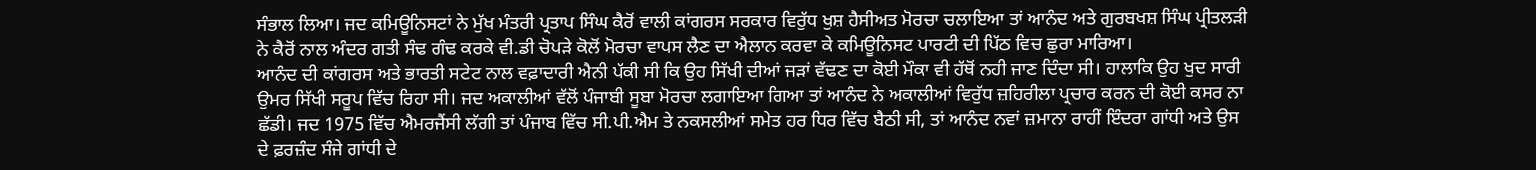ਸੰਭਾਲ ਲਿਆ। ਜਦ ਕਮਿਊਨਿਸਟਾਂ ਨੇ ਮੁੱਖ ਮੰਤਰੀ ਪ੍ਰਤਾਪ ਸਿੰਘ ਕੈਰੋਂ ਵਾਲੀ ਕਾਂਗਰਸ ਸਰਕਾਰ ਵਿਰੁੱਧ ਖੁਸ਼ ਹੈਸੀਅਤ ਮੋਰਚਾ ਚਲਾਇਆ ਤਾਂ ਆਨੰਦ ਅਤੇ ਗੁਰਬਖਸ਼ ਸਿੰਘ ਪ੍ਰੀਤਲੜੀ ਨੇ ਕੈਰੋਂ ਨਾਲ ਅੰਦਰ ਗਤੀ ਸੰਢ ਗੰਢ ਕਰਕੇ ਵੀ.ਡੀ ਚੋਪੜੇ ਕੋਲੋਂ ਮੋਰਚਾ ਵਾਪਸ ਲੈਣ ਦਾ ਐਲਾਨ ਕਰਵਾ ਕੇ ਕਮਿਊਨਿਸਟ ਪਾਰਟੀ ਦੀ ਪਿੱਠ ਵਿਚ ਛੁਰਾ ਮਾਰਿਆ।
ਆਨੰਦ ਦੀ ਕਾਂਗਰਸ ਅਤੇ ਭਾਰਤੀ ਸਟੇਟ ਨਾਲ ਵਫ਼ਾਦਾਰੀ ਐਨੀ ਪੱਕੀ ਸੀ ਕਿ ਉਹ ਸਿੱਖੀ ਦੀਆਂ ਜੜਾਂ ਵੱਢਣ ਦਾ ਕੋਈ ਮੌਕਾ ਵੀ ਹੱਥੋਂ ਨਹੀ ਜਾਣ ਦਿੰਦਾ ਸੀ। ਹਾਲਾਕਿ ਉਹ ਖੁਦ ਸਾਰੀ ਉਮਰ ਸਿੱਖੀ ਸਰੂਪ ਵਿੱਚ ਰਿਹਾ ਸੀ। ਜਦ ਅਕਾਲੀਆਂ ਵੱਲੋਂ ਪੰਜਾਬੀ ਸੂਬਾ ਮੋਰਚਾ ਲਗਾਇਆ ਗਿਆ ਤਾਂ ਆਨੰਦ ਨੇ ਅਕਾਲੀਆਂ ਵਿਰੁੱਧ ਜ਼ਹਿਰੀਲਾ ਪ੍ਰਚਾਰ ਕਰਨ ਦੀ ਕੋਈ ਕਸਰ ਨਾ ਛੱਡੀ। ਜਦ 1975 ਵਿੱਚ ਐਮਰਜੈਂਸੀ ਲੱਗੀ ਤਾਂ ਪੰਜਾਬ ਵਿੱਚ ਸੀ.ਪੀ.ਐਮ ਤੇ ਨਕਸਲੀਆਂ ਸਮੇਤ ਹਰ ਧਿਰ ਵਿੱਚ ਬੈਠੀ ਸੀ, ਤਾਂ ਆਨੰਦ ਨਵਾਂ ਜ਼ਮਾਨਾ ਰਾਹੀਂ ਇੰਦਰਾ ਗਾਂਧੀ ਅਤੇ ਉਸ ਦੇ ਫ਼ਰਜ਼ੰਦ ਸੰਜੇ ਗਾਂਧੀ ਦੇ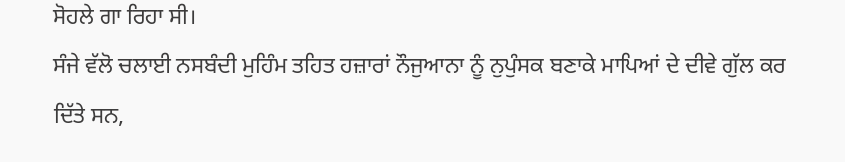ਸੋਹਲੇ ਗਾ ਰਿਹਾ ਸੀ।
ਸੰਜੇ ਵੱਲੋ ਚਲਾਈ ਨਸਬੰਦੀ ਮੁਹਿੰਮ ਤਹਿਤ ਹਜ਼ਾਰਾਂ ਨੌਜੁਆਨਾ ਨੂੰ ਨੁਪੁੰਸਕ ਬਣਾਕੇ ਮਾਪਿਆਂ ਦੇ ਦੀਵੇ ਗੁੱਲ ਕਰ ਦਿੱਤੇ ਸਨ,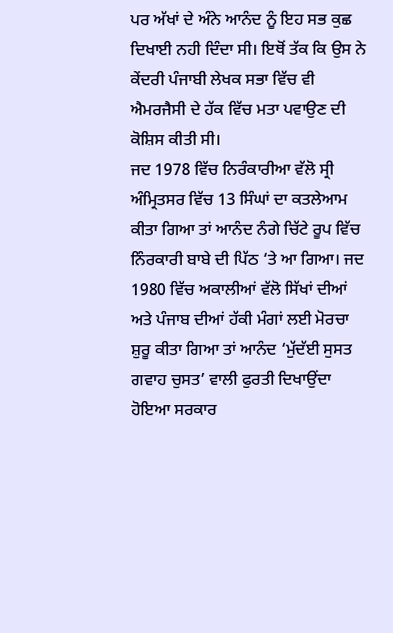ਪਰ ਅੱਖਾਂ ਦੇ ਅੰਨੇ ਆਨੰਦ ਨੂੰ ਇਹ ਸਭ ਕੁਛ ਦਿਖਾਈ ਨਹੀ ਦਿੰਦਾ ਸੀ। ਇਥੋਂ ਤੱਕ ਕਿ ਉਸ ਨੇ ਕੇਂਦਰੀ ਪੰਜਾਬੀ ਲੇਖਕ ਸਭਾ ਵਿੱਚ ਵੀ ਐਮਰਜੈਸੀ ਦੇ ਹੱਕ ਵਿੱਚ ਮਤਾ ਪਵਾਉਣ ਦੀ ਕੋਸ਼ਿਸ ਕੀਤੀ ਸੀ।
ਜਦ 1978 ਵਿੱਚ ਨਿਰੰਕਾਰੀਆ ਵੱਲੋ ਸ੍ਰੀ ਅੰਮ੍ਰਿਤਸਰ ਵਿੱਚ 13 ਸਿੰਘਾਂ ਦਾ ਕਤਲੇਆਮ ਕੀਤਾ ਗਿਆ ਤਾਂ ਆਨੰਦ ਨੰਗੇ ਚਿੱਟੇ ਰੂਪ ਵਿੱਚ ਨਿੰਰਕਾਰੀ ਬਾਬੇ ਦੀ ਪਿੱਠ ‘ਤੇ ਆ ਗਿਆ। ਜਦ 1980 ਵਿੱਚ ਅਕਾਲੀਆਂ ਵੱਲੋ ਸਿੱਖਾਂ ਦੀਆਂ ਅਤੇ ਪੰਜਾਬ ਦੀਆਂ ਹੱਕੀ ਮੰਗਾਂ ਲਈ ਮੋਰਚਾ ਸ਼ੁਰੂ ਕੀਤਾ ਗਿਆ ਤਾਂ ਆਨੰਦ ‘ਮੁੱਦੱਈ ਸੁਸਤ ਗਵਾਹ ਚੁਸਤ’ ਵਾਲੀ ਫੁਰਤੀ ਦਿਖਾਉਂਦਾ ਹੋਇਆ ਸਰਕਾਰ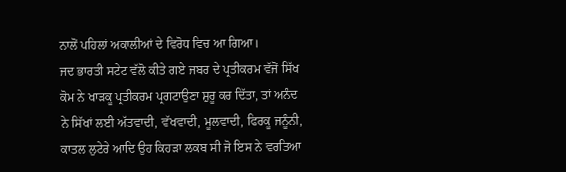ਨਾਲੋਂ ਪਹਿਲਾਂ ਅਕਾਲੀਆਂ ਦੇ ਵਿਰੋਧ ਵਿਚ ਆ ਗਿਆ।
ਜਦ ਭਾਰਤੀ ਸਟੇਟ ਵੱਲੋ ਕੀਤੇ ਗਏ ਜਬਰ ਦੇ ਪ੍ਰਤੀਕਰਮ ਵੱਜੋਂ ਸਿੱਖ ਕੋਮ ਨੇ ਖਾੜਕੂ ਪ੍ਰਤੀਕਰਮ ਪ੍ਰਗਟਾਉਣਾ ਸ਼ੁਰੂ ਕਰ ਦਿੱਤਾ, ਤਾਂ ਅਨੰਦ ਨੇ ਸਿੱਖਾਂ ਲਈ ਅੱਤਵਾਦੀ, ਵੱਖਵਾਦੀ, ਮੂਲਵਾਦੀ, ਫਿਰਕੂ ਜਨੂੰਨੀ, ਕਾਤਲ ਲੁਟੇਰੇ ਆਦਿ ਉਹ ਕਿਹੜਾ ਲਕਬ ਸੀ ਜੋ ਇਸ ਨੇ ਵਰਤਿਆ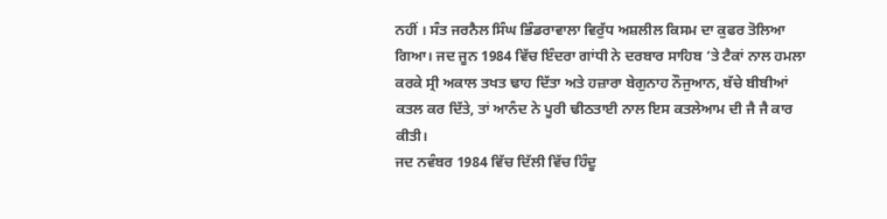ਨਹੀਂ । ਸੰਤ ਜਰਨੈਲ ਸਿੰਘ ਭਿੰਡਰਾਵਾਲਾ ਵਿਰੁੱਧ ਅਸ਼ਲੀਲ ਕਿਸਮ ਦਾ ਕੁਫਰ ਤੋਲਿਆ ਗਿਆ। ਜਦ ਜੂਨ 1984 ਵਿੱਚ ਇੰਦਰਾ ਗਾਂਧੀ ਨੇ ਦਰਬਾਰ ਸਾਹਿਬ ‘ਤੇ ਟੈਕਾਂ ਨਾਲ ਹਮਲਾ ਕਰਕੇ ਸ੍ਰੀ ਅਕਾਲ ਤਖਤ ਢਾਹ ਦਿੱਤਾ ਅਤੇ ਹਜ਼ਾਰਾ ਬੇਗੁਨਾਹ ਨੌਜੁਆਨ, ਬੱਚੇ ਬੀਬੀਆਂ ਕਤਲ ਕਰ ਦਿੱਤੇ, ਤਾਂ ਆਨੰਦ ਨੇ ਪੂਰੀ ਢੀਠਤਾਈ ਨਾਲ ਇਸ ਕਤਲੇਆਮ ਦੀ ਜੈ ਜੈ ਕਾਰ ਕੀਤੀ।
ਜਦ ਨਵੰਬਰ 1984 ਵਿੱਚ ਦਿੱਲੀ ਵਿੱਚ ਹਿੰਦੂ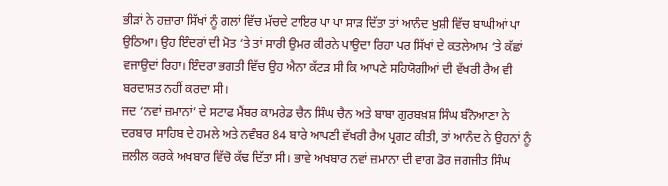ਭੀੜਾਂ ਨੇ ਹਜ਼ਾਰਾ ਸਿੱਖਾਂ ਨੂੰ ਗਲਾਂ ਵਿੱਚ ਮੱਚਦੇ ਟਾਇਰ ਪਾ ਪਾ ਸਾੜ ਦਿੱਤਾ ਤਾਂ ਆਨੰਦ ਖੁਸ਼ੀ ਵਿੱਚ ਬਾਘੀਆਂ ਪਾ ਉਠਿਆ। ਉਹ ਇੰਦਰਾਂ ਦੀ ਮੋਤ ‘ਤੇ ਤਾਂ ਸਾਰੀ ਉਮਰ ਕੀਰਨੇ ਪਾਉਦਾ ਰਿਹਾ ਪਰ ਸਿੱਖਾਂ ਦੇ ਕਤਲੇਆਮ ‘ਤੇ ਕੱਛਾਂ ਵਜਾਉਦਾਂ ਰਿਹਾ। ਇੰਦਰਾ ਭਗਤੀ ਵਿੱਚ ਉਹ ਐਨਾ ਕੱਟੜ ਸੀ ਕਿ ਆਪਣੇ ਸਹਿਯੋਗੀਆਂ ਦੀ ਵੱਖਰੀ ਰੈਅ ਵੀ ਬਰਦਾਸ਼ਤ ਨਹੀਂ ਕਰਦਾ ਸੀ।
ਜਦ ‘ਨਵਾਂ ਜ਼ਮਾਨਾਂ’ ਦੇ ਸਟਾਫ ਮੈਂਬਰ ਕਾਮਰੇਡ ਚੈਨ ਸਿੰਘ ਚੈਨ ਅਤੇ ਬਾਬਾ ਗੁਰਬਖ਼ਸ਼ ਸਿੰਘ ਬੰਨੋਆਣਾ ਨੇ ਦਰਬਾਰ ਸਾਹਿਬ ਦੇ ਹਮਲੇ ਅਤੇ ਨਵੰਬਰ 84 ਬਾਰੇ ਆਪਣੀ ਵੱਖਰੀ ਰੈਅ ਪ੍ਰਗਟ ਕੀਤੀ, ਤਾਂ ਆਨੰਦ ਨੇ ਉਹਨਾਂ ਨੂੰ ਜ਼ਲੀਲ ਕਰਕੇ ਅਖਬਾਰ ਵਿੱਚੋ ਕੱਢ ਦਿੱਤਾ ਸੀ। ਭਾਵੇ ਅਖਬਾਰ ਨਵਾਂ ਜ਼ਮਾਨਾ ਦੀ ਵਾਗ ਡੋਰ ਜਗਜੀਤ ਸਿੰਘ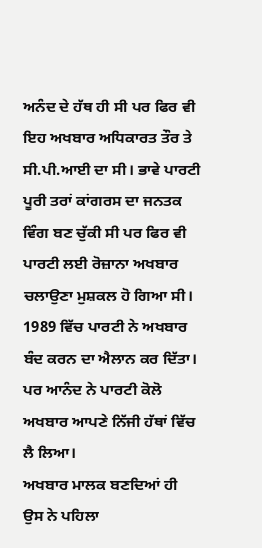ਅਨੰਦ ਦੇ ਹੱਥ ਹੀ ਸੀ ਪਰ ਫਿਰ ਵੀ ਇਹ ਅਖਬਾਰ ਅਧਿਕਾਰਤ ਤੌਰ ਤੇ ਸੀ.ਪੀ.ਆਈ ਦਾ ਸੀ। ਭਾਵੇ ਪਾਰਟੀ ਪੂਰੀ ਤਰਾਂ ਕਾਂਗਰਸ ਦਾ ਜਨਤਕ ਵਿੰਗ ਬਣ ਚੁੱਕੀ ਸੀ ਪਰ ਫਿਰ ਵੀ ਪਾਰਟੀ ਲਈ ਰੋਜ਼ਾਨਾ ਅਖਬਾਰ ਚਲਾਉਣਾ ਮੁਸ਼ਕਲ ਹੋ ਗਿਆ ਸੀ। 1989 ਵਿੱਚ ਪਾਰਟੀ ਨੇ ਅਖਬਾਰ ਬੰਦ ਕਰਨ ਦਾ ਐਲਾਨ ਕਰ ਦਿੱਤਾ। ਪਰ ਆਨੰਦ ਨੇ ਪਾਰਟੀ ਕੋਲੋ ਅਖਬਾਰ ਆਪਣੇ ਨਿੱਜੀ ਹੱਥਾਂ ਵਿੱਚ ਲੈ ਲਿਆ।
ਅਖਬਾਰ ਮਾਲਕ ਬਣਦਿਆਂ ਹੀ ਉਸ ਨੇ ਪਹਿਲਾ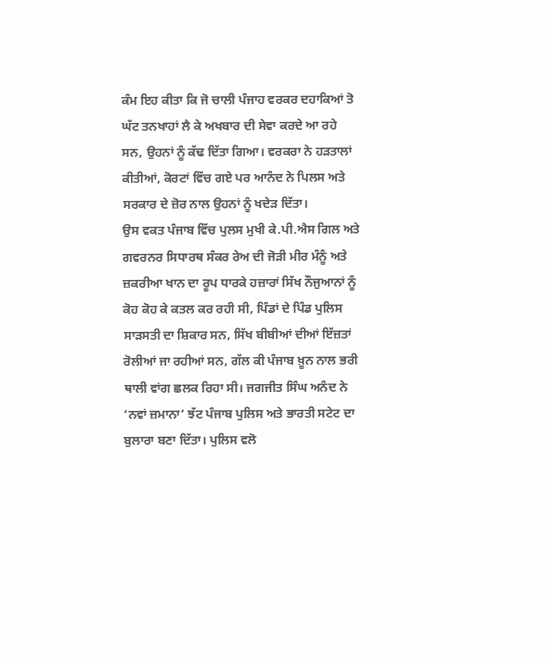ਕੰਮ ਇਹ ਕੀਤਾ ਕਿ ਜੋ ਚਾਲੀ ਪੰਜਾਹ ਵਰਕਰ ਦਹਾਕਿਆਂ ਤੋ ਘੱਟ ਤਨਖਾਹਾਂ ਲੈ ਕੇ ਅਖਬਾਰ ਦੀ ਸੇਵਾ ਕਰਦੇ ਆ ਰਹੇ ਸਨ, ਉਹਨਾਂ ਨੂੰ ਕੱਢ ਦਿੱਤਾ ਗਿਆ। ਵਰਕਰਾ ਨੇ ਹੜਤਾਲਾਂ ਕੀਤੀਆਂ, ਕੋਰਟਾਂ ਵਿੱਚ ਗਏ ਪਰ ਆਨੰਦ ਨੇ ਪਿਲਸ ਅਤੇ ਸਰਕਾਰ ਦੇ ਜ਼ੋਰ ਨਾਲ ਉਹਨਾਂ ਨੂੰ ਖਦੇੜ ਦਿੱਤਾ।
ਉਸ ਵਕਤ ਪੰਜਾਬ ਵਿੱਚ ਪੁਲਸ ਮੁਖੀ ਕੇ.ਪੀ.ਐਸ ਗਿਲ ਅਤੇ ਗਵਰਨਰ ਸਿਧਾਰਥ ਸੰਕਰ ਰੇਅ ਦੀ ਜੋੜੀ ਮੀਰ ਮੰਨੂੰ ਅਤੇ ਜ਼ਕਰੀਆ ਖਾਨ ਦਾ ਰੂਪ ਧਾਰਕੇ ਹਜ਼ਾਰਾਂ ਸਿੱਖ ਨੌਜੁਆਨਾਂ ਨੂੰ ਕੋਹ ਕੋਹ ਕੇ ਕਤਲ ਕਰ ਰਹੀ ਸੀ, ਪਿੰਡਾਂ ਦੇ ਪਿੰਡ ਪੁਲਿਸ ਸਾੜਸਤੀ ਦਾ ਸ਼ਿਕਾਰ ਸਨ, ਸਿੱਖ ਬੀਬੀਆਂ ਦੀਆਂ ਇੱਜ਼ਤਾਂ ਰੋਲੀਆਂ ਜਾ ਰਹੀਆਂ ਸਨ, ਗੱਲ ਕੀ ਪੰਜਾਬ ਖ਼ੂਨ ਨਾਲ ਭਰੀ ਥਾਲੀ ਵਾਂਗ ਛਲਕ ਰਿਹਾ ਸੀ। ਜਗਜੀਤ ਸਿੰਘ ਅਨੰਦ ਨੇ ‘ਨਵਾਂ ਜ਼ਮਾਨਾ’ ਝੱਟ ਪੰਜਾਬ ਪੁਲਿਸ ਅਤੇ ਭਾਰਤੀ ਸਟੇਟ ਦਾ ਬੁਲਾਰਾ ਬਣਾ ਦਿੱਤਾ। ਪੁਲਿਸ ਵਲੋ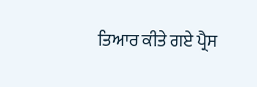ਤਿਆਰ ਕੀਤੇ ਗਏ ਪ੍ਰੈਸ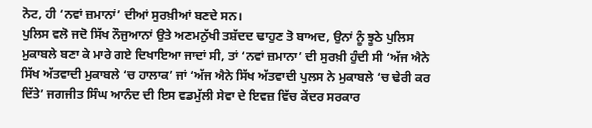ਨੋਟ, ਹੀ ‘ਨਵਾਂ ਜ਼ਮਾਨਾਂ’ ਦੀਆਂ ਸੁਰਖ਼ੀਆਂ ਬਣਦੇ ਸਨ।
ਪੁਲਿਸ ਵਲੋ ਜਦੋ ਸਿੱਖ ਨੌਜੁਆਨਾਂ ਉਤੇ ਅਣਮਨੁੱਖੀ ਤਸ਼ੱਦਦ ਢਾਹੁਣ ਤੋ ਬਾਅਦ, ਉਨਾਂ ਨੂੰ ਝੂਠੇ ਪੁਲਿਸ ਮੁਕਾਬਲੇ ਬਣਾ ਕੇ ਮਾਰੇ ਗਏ ਦਿਖਾਇਆ ਜਾਦਾਂ ਸੀ, ਤਾਂ ‘ਨਵਾਂ ਜ਼ਮਾਨਾ’ ਦੀ ਸੁਰਖ਼ੀ ਹੁੰਦੀ ਸੀ ‘ਅੱਜ ਐਨੇ ਸਿੱਖ ਅੱਤਵਾਦੀ ਮੁਕਾਬਲੇ ‘ਚ ਹਾਲਾਕ’ ਜਾਂ ‘ਅੱਜ ਐਨੇ ਸਿੱਖ ਅੱਤਵਾਦੀ ਪੁਲਸ ਨੇ ਮੁਕਾਬਲੇ ‘ਚ ਢੇਰੀ ਕਰ ਦਿੱਤੇ’ ਜਗਜੀਤ ਸਿੰਘ ਆਨੰਦ ਦੀ ਇਸ ਵਡਮੁੱਲੀ ਸੇਵਾ ਦੇ ਇਵਜ਼ ਵਿੱਚ ਕੇਂਦਰ ਸਰਕਾਰ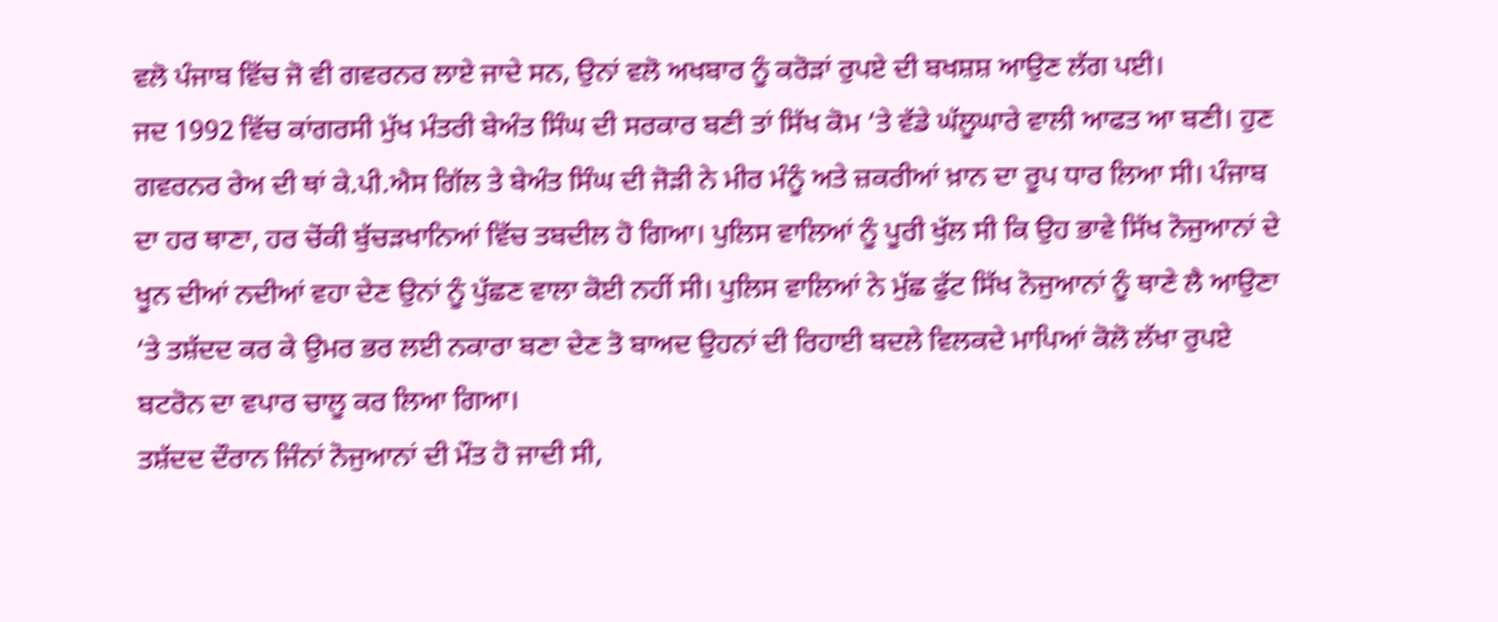ਵਲੋ ਪੰਜਾਬ ਵਿੱਚ ਜੋ ਵੀ ਗਵਰਨਰ ਲਾਏ ਜਾਦੇ ਸਨ, ਉਨਾਂ ਵਲੋ ਅਖਬਾਰ ਨੂੰ ਕਰੋੜਾਂ ਰੁਪਏ ਦੀ ਬਖਸ਼ਸ਼ ਆਉਣ ਲੱਗ ਪਈ।
ਜਦ 1992 ਵਿੱਚ ਕਾਂਗਰਸੀ ਮੁੱਖ ਮੰਤਰੀ ਬੇਅੰਤ ਸਿੰਘ ਦੀ ਸਰਕਾਰ ਬਣੀ ਤਾਂ ਸਿੱਖ ਕੋਮ ‘ਤੇ ਵੱਡੇ ਘੱਲੂਘਾਰੇ ਵਾਲੀ ਆਫਤ ਆ ਬਣੀ। ਹੁਣ ਗਵਰਨਰ ਰੇਅ ਦੀ ਥਾਂ ਕੇ.ਪੀ.ਐਸ ਗਿੱਲ ਤੇ ਬੇਅੰਤ ਸਿੰਘ ਦੀ ਜੋੜੀ ਨੇ ਮੀਰ ਮੰਨੂੰ ਅਤੇ ਜ਼ਕਰੀਆਂ ਖ਼ਾਨ ਦਾ ਰੂਪ ਧਾਰ ਲਿਆ ਸੀ। ਪੰਜਾਬ ਦਾ ਹਰ ਥਾਣਾ, ਹਰ ਚੋਂਕੀ ਬੁੱਚੜਖਾਨਿਆਂ ਵਿੱਚ ਤਬਦੀਲ ਹੋ ਗਿਆ। ਪੁਲਿਸ ਵਾਲਿਆਂ ਨੂੰ ਪੂਰੀ ਖੁੱਲ ਸੀ ਕਿ ਉਹ ਭਾਵੇ ਸਿੱਖ ਨੋਜੁਆਨਾਂ ਦੇ ਖੂਨ ਦੀਆਂ ਨਦੀਆਂ ਵਹਾ ਦੇਣ ਉਨਾਂ ਨੂੰ ਪੁੱਛਣ ਵਾਲਾ ਕੋਈ ਨਹੀਂ ਸੀ। ਪੁਲਿਸ ਵਾਲਿਆਂ ਨੇ ਮੁੱਛ ਫੁੱਟ ਸਿੱਖ ਨੋਜੁਆਨਾਂ ਨੂੰ ਥਾਣੇ ਲੈ ਆਉਣਾ ‘ਤੇ ਤਸ਼ੱਦਦ ਕਰ ਕੇ ਉਮਰ ਭਰ ਲਈ ਨਕਾਰਾ ਬਣਾ ਦੇਣ ਤੋ ਬਾਅਦ ਉਹਨਾਂ ਦੀ ਰਿਹਾਈ ਬਦਲੇ ਵਿਲਕਦੇ ਮਾਪਿਆਂ ਕੋਲੋ ਲੱਖਾ ਰੁਪਏ ਬਟਰੋਨ ਦਾ ਵਪਾਰ ਚਾਲੂ ਕਰ ਲਿਆ ਗਿਆ।
ਤਸ਼ੱਦਦ ਦੌਰਾਨ ਜਿੰਨਾਂ ਨੋਜੁਆਨਾਂ ਦੀ ਮੌਤ ਹੋ ਜਾਦੀ ਸੀ,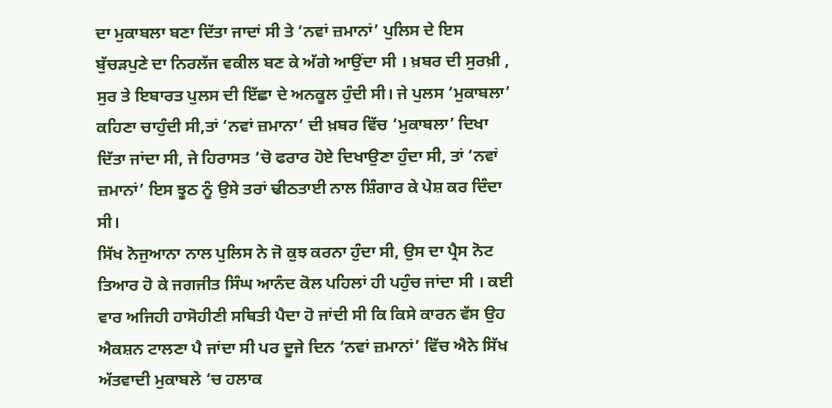ਦਾ ਮੁਕਾਬਲਾ ਬਣਾ ਦਿੱਤਾ ਜਾਦਾਂ ਸੀ ਤੇ ‘ਨਵਾਂ ਜ਼ਮਾਨਾਂ’ ਪੁਲਿਸ ਦੇ ਇਸ ਬੁੱਚੜਪੁਣੇ ਦਾ ਨਿਰਲੱਜ ਵਕੀਲ ਬਣ ਕੇ ਅੱਗੇ ਆਉਂਦਾ ਸੀ । ਖ਼ਬਰ ਦੀ ਸੁਰਖ਼ੀ , ਸੁਰ ਤੇ ਇਬਾਰਤ ਪੁਲਸ ਦੀ ਇੱਛਾ ਦੇ ਅਨਕੂਲ ਹੁੰਦੀ ਸੀ। ਜੇ ਪੁਲਸ ‘ਮੁਕਾਬਲਾ’ ਕਹਿਣਾ ਚਾਹੁੰਦੀ ਸੀ,ਤਾਂ ‘ਨਵਾਂ ਜ਼ਮਾਨਾ’ ਦੀ ਖ਼ਬਰ ਵਿੱਚ ‘ਮੁਕਾਬਲਾ’ ਦਿਖਾ ਦਿੱਤਾ ਜਾਂਦਾ ਸੀ, ਜੇ ਹਿਰਾਸਤ ‘ਚੋ ਫਰਾਰ ਹੋਏ ਦਿਖਾਉਣਾ ਹੁੰਦਾ ਸੀ, ਤਾਂ ‘ਨਵਾਂ ਜ਼ਮਾਨਾਂ’ ਇਸ ਝੂਠ ਨੂੰ ਉਸੇ ਤਰਾਂ ਢੀਠਤਾਈ ਨਾਲ ਸ਼ਿੰਗਾਰ ਕੇ ਪੇਸ਼ ਕਰ ਦਿੰਦਾ ਸੀ।
ਸਿੱਖ ਨੋਜੁਆਨਾ ਨਾਲ ਪੁਲਿਸ ਨੇ ਜੋ ਕੁਝ ਕਰਨਾ ਹੁੰਦਾ ਸੀ, ਉਸ ਦਾ ਪ੍ਰੈਸ ਨੋਟ ਤਿਆਰ ਹੋ ਕੇ ਜਗਜੀਤ ਸਿੰਘ ਆਨੰਦ ਕੋਲ ਪਹਿਲਾਂ ਹੀ ਪਹੁੰਚ ਜਾਂਦਾ ਸੀ । ਕਈ ਵਾਰ ਅਜਿਹੀ ਹਾਸੋਹੀਣੀ ਸਥਿਤੀ ਪੈਦਾ ਹੋ ਜਾਂਦੀ ਸੀ ਕਿ ਕਿਸੇ ਕਾਰਨ ਵੱਸ ਉਹ ਐਕਸ਼ਨ ਟਾਲਣਾ ਪੈ ਜਾਂਦਾ ਸੀ ਪਰ ਦੂਜੇ ਦਿਨ ‘ਨਵਾਂ ਜ਼ਮਾਨਾਂ’ ਵਿੱਚ ਐਨੇ ਸਿੱਖ ਅੱਤਵਾਦੀ ਮੁਕਾਬਲੇ ‘ਚ ਹਲਾਕ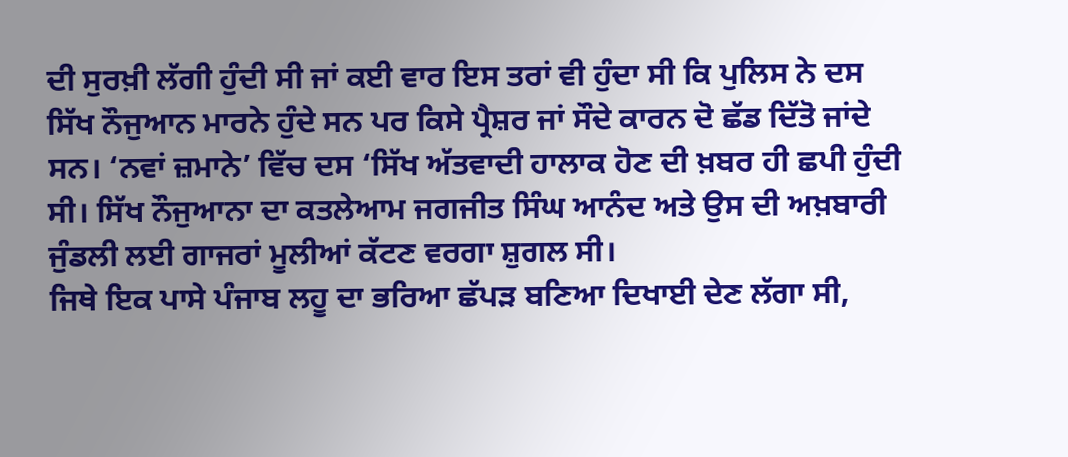ਦੀ ਸੁਰਖ਼ੀ ਲੱਗੀ ਹੁੰਦੀ ਸੀ ਜਾਂ ਕਈ ਵਾਰ ਇਸ ਤਰਾਂ ਵੀ ਹੁੰਦਾ ਸੀ ਕਿ ਪੁਲਿਸ ਨੇ ਦਸ ਸਿੱਖ ਨੌਜੁਆਨ ਮਾਰਨੇ ਹੁੰਦੇ ਸਨ ਪਰ ਕਿਸੇ ਪ੍ਰੈਸ਼ਰ ਜਾਂ ਸੌਦੇ ਕਾਰਨ ਦੋ ਛੱਡ ਦਿੱਤੋ ਜਾਂਦੇ ਸਨ। ‘ਨਵਾਂ ਜ਼ਮਾਨੇ’ ਵਿੱਚ ਦਸ ‘ਸਿੱਖ ਅੱਤਵਾਦੀ ਹਾਲਾਕ ਹੋਣ ਦੀ ਖ਼ਬਰ ਹੀ ਛਪੀ ਹੁੰਦੀ ਸੀ। ਸਿੱਖ ਨੌਜੁਆਨਾ ਦਾ ਕਤਲੇਆਮ ਜਗਜੀਤ ਸਿੰਘ ਆਨੰਦ ਅਤੇ ਉਸ ਦੀ ਅਖ਼ਬਾਰੀ ਜੁੰਡਲੀ ਲਈ ਗਾਜਰਾਂ ਮੂਲੀਆਂ ਕੱਟਣ ਵਰਗਾ ਸ਼ੁਗਲ ਸੀ।
ਜਿਥੇ ਇਕ ਪਾਸੇ ਪੰਜਾਬ ਲਹੂ ਦਾ ਭਰਿਆ ਛੱਪੜ ਬਣਿਆ ਦਿਖਾਈ ਦੇਣ ਲੱਗਾ ਸੀ,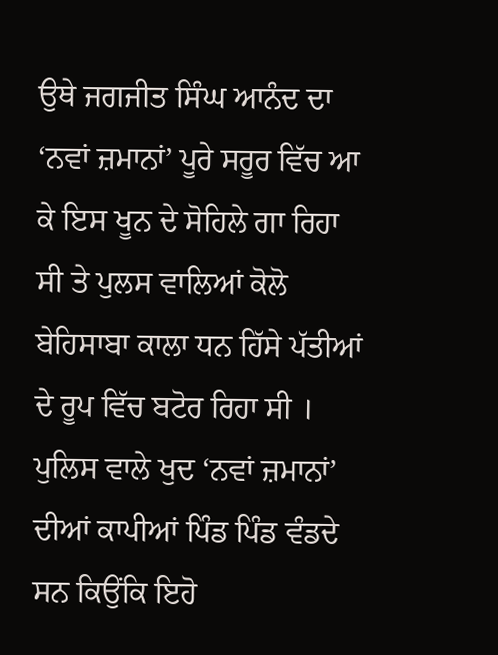ਉਥੇ ਜਗਜੀਤ ਸਿੰਘ ਆਨੰਦ ਦਾ ‘ਨਵਾਂ ਜ਼ਮਾਨਾਂ’ ਪੂਰੇ ਸਰੂਰ ਵਿੱਚ ਆ ਕੇ ਇਸ ਖੂਨ ਦੇ ਸੋਹਿਲੇ ਗਾ ਰਿਹਾ ਸੀ ਤੇ ਪੁਲਸ ਵਾਲਿਆਂ ਕੋਲੋ ਬੇਹਿਸਾਬਾ ਕਾਲਾ ਧਨ ਹਿੱਸੇ ਪੱਤੀਆਂ ਦੇ ਰੂਪ ਵਿੱਚ ਬਟੋਰ ਰਿਹਾ ਸੀ । ਪੁਲਿਸ ਵਾਲੇ ਖੁਦ ‘ਨਵਾਂ ਜ਼ਮਾਨਾਂ’ ਦੀਆਂ ਕਾਪੀਆਂ ਪਿੰਡ ਪਿੰਡ ਵੰਡਦੇ ਸਨ ਕਿਉਂਕਿ ਇਹੋ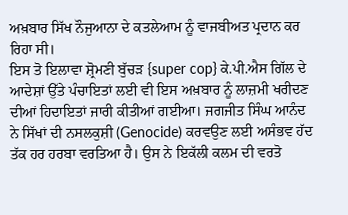ਅਖ਼ਬਾਰ ਸਿੱਖ ਨੌਜੁਆਨਾ ਦੇ ਕਤਲੇਆਮ ਨੂੰ ਵਾਜਬੀਅਤ ਪ੍ਰਦਾਨ ਕਰ ਰਿਹਾ ਸੀ।
ਇਸ ਤੋ ਇਲਾਵਾ ਸ਼੍ਰੋਮਣੀ ਬੁੱਚੜ {super cop} ਕੇ.ਪੀ.ਐਸ ਗਿੱਲ ਦੇ ਆਦੇਸ਼ਾਂ ਉੱਤੇ ਪੰਚਾਇਤਾਂ ਲਈ ਵੀ ਇਸ ਅਖ਼ਬਾਰ ਨੂੰ ਲਾਜ਼ਮੀ ਖਰੀਦਣ ਦੀਆਂ ਹਿਦਾਇਤਾਂ ਜਾਰੀ ਕੀਤੀਆਂ ਗਈਆ। ਜਗਜੀਤ ਸਿੰਘ ਆਨੰਦ ਨੇ ਸਿੱਖਾਂ ਦੀ ਨਸਲਕੁਸ਼ੀ (Genocide) ਕਰਵਉਣ ਲਈ ਅਸੰਭਵ ਹੱਦ ਤੱਕ ਹਰ ਹਰਬਾ ਵਰਤਿਆ ਹੈ। ਉਸ ਨੇ ਇਕੱਲੀ ਕਲਮ ਦੀ ਵਰਤੋ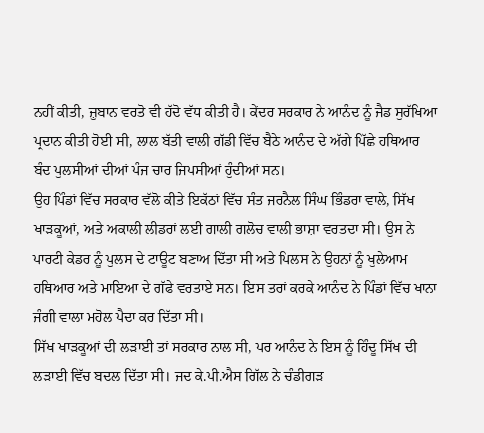ਨਹੀਂ ਕੀਤੀ, ਜ਼ੁਬਾਨ ਵਰਤੋ ਵੀ ਹੱਦੋ ਵੱਧ ਕੀਤੀ ਹੈ। ਕੇਂਦਰ ਸਰਕਾਰ ਨੇ ਆਨੰਦ ਨੂੰ ਜੈਡ ਸੁਰੱਖਿਆ ਪ੍ਰਦਾਨ ਕੀਤੀ ਹੋਈ ਸੀ, ਲਾਲ ਬੱਤੀ ਵਾਲੀ ਗੱਡੀ ਵਿੱਚ ਬੈਠੇ ਆਨੰਦ ਦੇ ਅੱਗੇ ਪਿੱਛੇ ਹਥਿਆਰ ਬੰਦ ਪੁਲਸੀਆਂ ਦੀਆਂ ਪੰਜ ਚਾਰ ਜਿਪਸੀਆਂ ਹੁੰਦੀਆਂ ਸਨ।
ਉਹ ਪਿੰਡਾਂ ਵਿੱਚ ਸਰਕਾਰ ਵੱਲੋ ਕੀਤੇ ਇਕੱਠਾਂ ਵਿੱਚ ਸੰਤ ਜਰਨੈਲ ਸਿੰਘ ਭਿੰਡਰਾ ਵਾਲੇ, ਸਿੱਖ ਖਾੜਕੂਆਂ, ਅਤੇ ਅਕਾਲੀ ਲੀਡਰਾਂ ਲਈ ਗਾਲੀ ਗਲੋਚ ਵਾਲੀ ਭਾਸ਼ਾ ਵਰਤਦਾ ਸੀ। ਉਸ ਨੇ ਪਾਰਟੀ ਕੇਡਰ ਨੂੰ ਪੁਲਸ ਦੇ ਟਾਊਟ ਬਣਾਅ ਦਿੱਤਾ ਸੀ ਅਤੇ ਪਿਲਸ ਨੇ ਉਹਨਾਂ ਨੂੰ ਖੁਲੇਆਮ ਹਥਿਆਰ ਅਤੇ ਮਾਇਆ ਦੇ ਗੱਫੇ ਵਰਤਾਏ ਸਨ। ਇਸ ਤਰਾਂ ਕਰਕੇ ਆਨੰਦ ਨੇ ਪਿੰਡਾਂ ਵਿੱਚ ਖਾਨਾ ਜੰਗੀ ਵਾਲਾ ਮਹੋਲ ਪੈਦਾ ਕਰ ਦਿੱਤਾ ਸੀ।
ਸਿੱਖ ਖਾੜਕੂਆਂ ਦੀ ਲੜਾਈ ਤਾਂ ਸਰਕਾਰ ਨਾਲ ਸੀ, ਪਰ ਆਨੰਦ ਨੇ ਇਸ ਨੂੰ ਹਿੰਦੂ ਸਿੱਖ ਦੀ ਲੜਾਈ ਵਿੱਚ ਬਦਲ ਦਿੱਤਾ ਸੀ। ਜਦ ਕੇ.ਪੀ.ਐਸ ਗਿੱਲ ਨੇ ਚੰਡੀਗੜ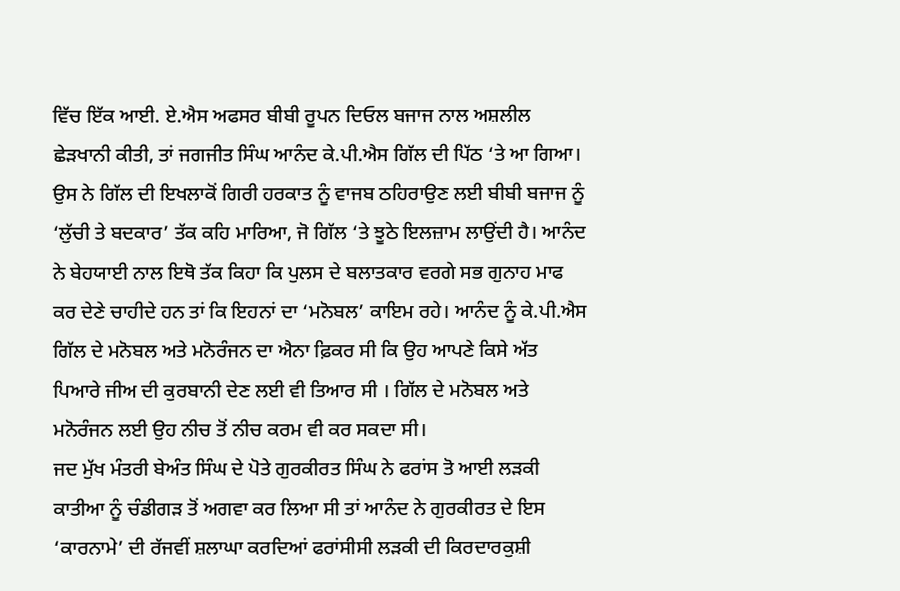ਵਿੱਚ ਇੱਕ ਆਈ. ਏ.ਐਸ ਅਫਸਰ ਬੀਬੀ ਰੂਪਨ ਦਿਓਲ ਬਜਾਜ ਨਾਲ ਅਸ਼ਲੀਲ ਛੇੜਖਾਨੀ ਕੀਤੀ, ਤਾਂ ਜਗਜੀਤ ਸਿੰਘ ਆਨੰਦ ਕੇ.ਪੀ.ਐਸ ਗਿੱਲ ਦੀ ਪਿੱਠ ‘ਤੇ ਆ ਗਿਆ। ਉਸ ਨੇ ਗਿੱਲ ਦੀ ਇਖਲਾਕੋਂ ਗਿਰੀ ਹਰਕਾਤ ਨੂੰ ਵਾਜਬ ਠਹਿਰਾਉਣ ਲਈ ਬੀਬੀ ਬਜਾਜ ਨੂੰ ‘ਲੁੱਚੀ ਤੇ ਬਦਕਾਰ’ ਤੱਕ ਕਹਿ ਮਾਰਿਆ, ਜੋ ਗਿੱਲ ‘ਤੇ ਝੂਠੇ ਇਲਜ਼ਾਮ ਲਾਉਂਦੀ ਹੈ। ਆਨੰਦ ਨੇ ਬੇਹਯਾਈ ਨਾਲ ਇਥੋ ਤੱਕ ਕਿਹਾ ਕਿ ਪੁਲਸ ਦੇ ਬਲਾਤਕਾਰ ਵਰਗੇ ਸਭ ਗੁਨਾਹ ਮਾਫ ਕਰ ਦੇਣੇ ਚਾਹੀਦੇ ਹਨ ਤਾਂ ਕਿ ਇਹਨਾਂ ਦਾ ‘ਮਨੋਬਲ’ ਕਾਇਮ ਰਹੇ। ਆਨੰਦ ਨੂੰ ਕੇ.ਪੀ.ਐਸ ਗਿੱਲ ਦੇ ਮਨੋਬਲ ਅਤੇ ਮਨੋਰੰਜਨ ਦਾ ਐਨਾ ਫ਼ਿਕਰ ਸੀ ਕਿ ਉਹ ਆਪਣੇ ਕਿਸੇ ਅੱਤ ਪਿਆਰੇ ਜੀਅ ਦੀ ਕੁਰਬਾਨੀ ਦੇਣ ਲਈ ਵੀ ਤਿਆਰ ਸੀ । ਗਿੱਲ ਦੇ ਮਨੋਬਲ ਅਤੇ ਮਨੋਰੰਜਨ ਲਈ ਉਹ ਨੀਚ ਤੋਂ ਨੀਚ ਕਰਮ ਵੀ ਕਰ ਸਕਦਾ ਸੀ।
ਜਦ ਮੁੱਖ ਮੰਤਰੀ ਬੇਅੰਤ ਸਿੰਘ ਦੇ ਪੋਤੇ ਗੁਰਕੀਰਤ ਸਿੰਘ ਨੇ ਫਰਾਂਸ ਤੋ ਆਈ ਲੜਕੀ ਕਾਤੀਆ ਨੂੰ ਚੰਡੀਗੜ ਤੋਂ ਅਗਵਾ ਕਰ ਲਿਆ ਸੀ ਤਾਂ ਆਨੰਦ ਨੇ ਗੁਰਕੀਰਤ ਦੇ ਇਸ ‘ਕਾਰਨਾਮੇ’ ਦੀ ਰੱਜਵੀਂ ਸ਼ਲਾਘਾ ਕਰਦਿਆਂ ਫਰਾਂਸੀਸੀ ਲੜਕੀ ਦੀ ਕਿਰਦਾਰਕੁਸ਼ੀ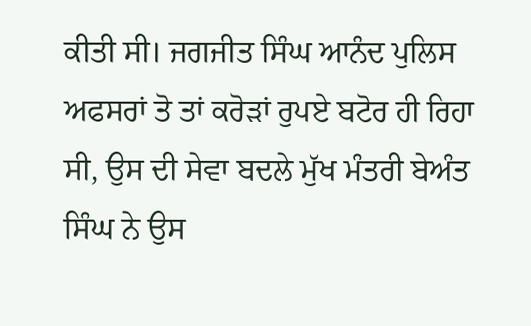ਕੀਤੀ ਸੀ। ਜਗਜੀਤ ਸਿੰਘ ਆਨੰਦ ਪੁਲਿਸ ਅਫਸਰਾਂ ਤੋ ਤਾਂ ਕਰੋੜਾਂ ਰੁਪਏ ਬਟੋਰ ਹੀ ਰਿਹਾ ਸੀ, ਉਸ ਦੀ ਸੇਵਾ ਬਦਲੇ ਮੁੱਖ ਮੰਤਰੀ ਬੇਅੰਤ ਸਿੰਘ ਨੇ ਉਸ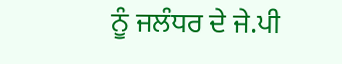ਨੂੰ ਜਲੰਧਰ ਦੇ ਜੇ.ਪੀ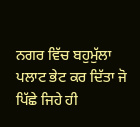ਨਗਰ ਵਿੱਚ ਬਹੁਮੁੱਲਾ ਪਲਾਟ ਭੇਟ ਕਰ ਦਿੱਤਾ ਜੋ ਪਿੱਛੇ ਜਿਹੇ ਹੀ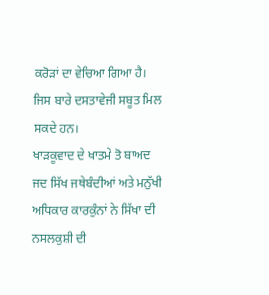ਕਰੋੜਾਂ ਦਾ ਵੇਚਿਆ ਗਿਆ ਹੈ। ਜਿਸ ਬਾਰੇ ਦਸਤਾਵੇਜੀ ਸਬੂਤ ਮਿਲ ਸਕਦੇ ਹਨ।
ਖਾੜਕੂਵਾਦ ਦੇ ਖਾਤਮੇ ਤੋ ਬਾਅਦ ਜਦ ਸਿੱਖ ਜਥੇਬੰਦੀਆਂ ਅਤੇ ਮਨੁੱਖੀ ਅਧਿਕਾਰ ਕਾਰਕੁੰਨਾਂ ਨੇ ਸਿੱਖਾ ਦੀ ਨਸਲਕੁਸ਼ੀ ਦੀ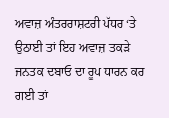ਅਵਾਜ਼ ਅੰਤਰਰਾਸ਼ਟਰੀ ਪੱਧਰ ‘ਤੇ ਉਠਾਈ ਤਾਂ ਇਹ ਅਵਾਜ਼ ਤਕੜੇ ਜਨਤਕ ਦਬਾਓ ਦਾ ਰੂਪ ਧਾਰਨ ਕਰ ਗਈ ਤਾਂ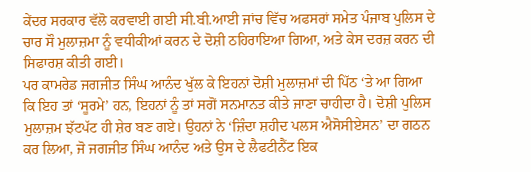ਕੇਂਦਰ ਸਰਕਾਰ ਵੱਲੋ ਕਰਵਾਈ ਗਈ ਸੀ.ਬੀ.ਆਈ ਜਾਂਚ ਵਿੱਚ ਅਫਸਰਾਂ ਸਮੇਤ ਪੰਜਾਬ ਪੁਲਿਸ ਦੇ ਚਾਰ ਸੌ ਮੁਲਾਜ਼ਮਾ ਨੂੰ ਵਧੀਕੀਆਂ ਕਰਨ ਦੇ ਦੋਸ਼ੀ ਠਹਿਰਾਇਆ ਗਿਆ, ਅਤੇ ਕੇਸ ਦਰਜ਼ ਕਰਨ ਦੀ ਸਿਫਾਰਸ਼ ਕੀਤੀ ਗਈ।
ਪਰ ਕਾਮਰੇਡ ਜਗਜੀਤ ਸਿੰਘ ਆਨੰਦ ਖੁੱਲ ਕੇ ਇਹਨਾਂ ਦੋਸ਼ੀ ਮੁਲਾਜ਼ਮਾਂ ਦੀ ਪਿੱਠ ‘ਤੇ ਆ ਗਿਆ ਕਿ ਇਹ ਤਾਂ ‘ਸੂਰਮੇ’ ਹਨ, ਇਹਨਾਂ ਨੂੰ ਤਾਂ ਸਗੋਂ ਸਨਮਾਨਤ ਕੀਤੇ ਜਾਣਾ ਚਾਹੀਦਾ ਹੈ। ਦੋਸ਼ੀ ਪੁਲਿਸ ਮੁਲਾਜ਼ਮ ਝੱਟਪੱਟ ਹੀ ਸ਼ੇਰ ਬਣ ਗਏ। ਉਹਨਾਂ ਨੇ ‘ਜ਼ਿੰਦਾ ਸ਼ਹੀਦ ਪਲਸ ਐਸੋਸੀਏਸਨ’ ਦਾ ਗਠਨ ਕਰ ਲਿਆ, ਜੋ ਜਗਜੀਤ ਸਿੰਘ ਆਨੰਦ ਅਤੇ ਉਸ ਦੇ ਲੈਫਟੀਨੈਂਟ ਇਕ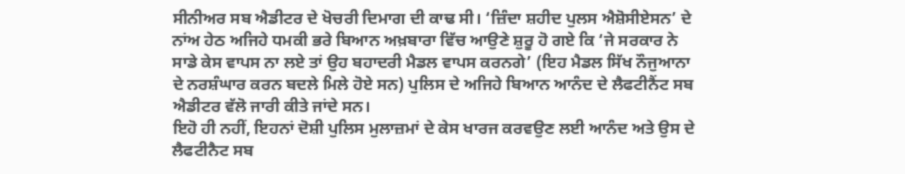ਸੀਨੀਅਰ ਸਬ ਐਡੀਟਰ ਦੇ ਖੋਚਰੀ ਦਿਮਾਗ ਦੀ ਕਾਢ ਸੀ। ‘ਜ਼ਿੰਦਾ ਸ਼ਹੀਦ ਪੁਲਸ ਐਸ਼ੋਸੀਏਸਨ’ ਦੇ ਨਾਂਅ ਹੇਠ ਅਜਿਹੇ ਧਮਕੀ ਭਰੇ ਬਿਆਨ ਅਖ਼ਬਾਰਾ ਵਿੱਚ ਆਉਣੇ ਸ਼ੁਰੂ ਹੋ ਗਏ ਕਿ ‘ਜੇ ਸਰਕਾਰ ਨੇ ਸਾਡੇ ਕੇਸ ਵਾਪਸ ਨਾ ਲਏ ਤਾਂ ਉਹ ਬਹਾਦਰੀ ਮੈਡਲ ਵਾਪਸ ਕਰਨਗੇ’ (ਇਹ ਮੈਡਲ ਸਿੱਖ ਨੌਜੁਆਨਾ ਦੇ ਨਰਸ਼ੰਘਾਰ ਕਰਨ ਬਦਲੇ ਮਿਲੇ ਹੋਏ ਸਨ) ਪੁਲਿਸ ਦੇ ਅਜਿਹੇ ਬਿਆਨ ਆਨੰਦ ਦੇ ਲੈਫਟੀਨੈਂਟ ਸਬ ਐਡੀਟਰ ਵੱਲੋ ਜਾਰੀ ਕੀਤੇ ਜਾਂਦੇ ਸਨ।
ਇਹੋ ਹੀ ਨਹੀਂ, ਇਹਨਾਂ ਦੋਸ਼ੀ ਪੁਲਿਸ ਮੁਲਾਜ਼ਮਾਂ ਦੇ ਕੇਸ ਖਾਰਜ ਕਰਵਉਣ ਲਈ ਆਨੰਦ ਅਤੇ ਉਸ ਦੇ ਲੈਫਟੀਨੈਟ ਸਬ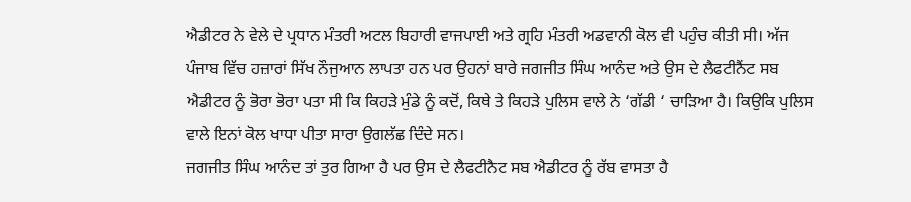ਐਡੀਟਰ ਨੇ ਵੇਲੇ ਦੇ ਪ੍ਰਧਾਨ ਮੰਤਰੀ ਅਟਲ ਬਿਹਾਰੀ ਵਾਜਪਾਈ ਅਤੇ ਗ੍ਰਹਿ ਮੰਤਰੀ ਅਡਵਾਨੀ ਕੋਲ ਵੀ ਪਹੁੰਚ ਕੀਤੀ ਸੀ। ਅੱਜ ਪੰਜਾਬ ਵਿੱਚ ਹਜ਼ਾਰਾਂ ਸਿੱਖ ਨੌਜੁਆਨ ਲਾਪਤਾ ਹਨ ਪਰ ਉਹਨਾਂ ਬਾਰੇ ਜਗਜੀਤ ਸਿੰਘ ਆਨੰਦ ਅਤੇ ਉਸ ਦੇ ਲੈਫਟੀਨੈਂਟ ਸਬ ਐਡੀਟਰ ਨੂੰ ਭੋਰਾ ਭੋਰਾ ਪਤਾ ਸੀ ਕਿ ਕਿਹੜੇ ਮੁੰਡੇ ਨੂੰ ਕਦੋਂ, ਕਿਥੇ ਤੇ ਕਿਹੜੇ ਪੁਲਿਸ ਵਾਲੇ ਨੇ ‘ਗੱਡੀ ‘ ਚਾੜਿਆ ਹੈ। ਕਿਉਕਿ ਪੁਲਿਸ ਵਾਲੇ ਇਨਾਂ ਕੋਲ ਖਾਧਾ ਪੀਤਾ ਸਾਰਾ ਉਗਲੱਛ ਦਿੰਦੇ ਸਨ।
ਜਗਜੀਤ ਸਿੰਘ ਆਨੰਦ ਤਾਂ ਤੁਰ ਗਿਆ ਹੈ ਪਰ ਉਸ ਦੇ ਲੈਫਟੀਨੈਟ ਸਬ ਐਡੀਟਰ ਨੂੰ ਰੱਬ ਵਾਸਤਾ ਹੈ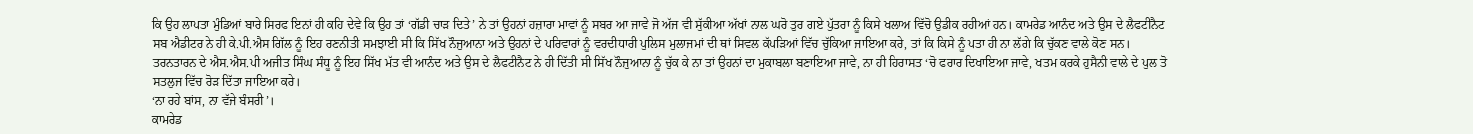ਕਿ ਉਹ ਲਾਪਤਾ ਮੁੰਡਿਆਂ ਬਾਰੇ ਸਿਰਫ ਇਨਾਂ ਹੀ ਕਹਿ ਦੇਵੇ ਕਿ ਉਹ ਤਾਂ ‘ਗੱਡੀ ਚਾੜ ਦਿਤੇ’ ਨੇ ਤਾਂ ਉਹਨਾਂ ਹਜ਼ਾਰਾ ਮਾਵਾਂ ਨੂੰ ਸਬਰ ਆ ਜਾਵੇ ਜੋ ਅੱਜ ਵੀ ਸੁੱਕੀਆ ਅੱਖਾਂ ਨਾਲ ਘਰੋ ਤੁਰ ਗਏ ਪੁੱਤਰਾ ਨੂੰ ਕਿਸੇ ਖਲਾਅ ਵਿੱਚੋ ਉਡੀਕ ਰਹੀਆਂ ਹਨ। ਕਾਮਰੇਡ ਆਨੰਦ ਅਤੇ ਉਸ ਦੇ ਲੈਫਟੀਨੈਟ ਸਬ ਐਡੀਟਰ ਨੇ ਹੀ ਕੇ.ਪੀ.ਐਸ ਗਿੱਲ ਨੂੰ ਇਹ ਰਣਨੀਤੀ ਸਮਝਾਈ ਸੀ ਕਿ ਸਿੱਖ ਨੌਜੁਆਨਾ ਅਤੇ ਉਹਨਾਂ ਦੇ ਪਰਿਵਾਰਾਂ ਨੂੰ ਵਰਦੀਧਾਰੀ ਪੁਲਿਸ ਮੁਲਾਜਮਾਂ ਦੀ ਥਾਂ ਸਿਵਲ ਕੱਪੜਿਆਂ ਵਿੱਚ ਚੁੱਕਿਆ ਜਾਇਆ ਕਰੇ, ਤਾਂ ਕਿ ਕਿਸੇ ਨੂੰ ਪਤਾ ਹੀ ਨਾ ਲੱਗੇ ਕਿ ਚੁੱਕਣ ਵਾਲੇ ਕੋਣ ਸਨ।
ਤਰਨਤਾਰਨ ਦੇ ਐਸ.ਐਸ.ਪੀ ਅਜੀਤ ਸਿੰਘ ਸੰਧੂ ਨੂੰ ਇਹ ਸਿੱਖ ਮੱਤ ਵੀ ਆਨੰਦ ਅਤੇ ਉਸ ਦੇ ਲੈਫਟੀਨੈਟ ਨੇ ਹੀ ਦਿੱਤੀ ਸੀ ਸਿੱਖ ਨੌਜੁਆਨਾ ਨੂੰ ਚੁੱਕ ਕੇ ਨਾ ਤਾਂ ਉਹਨਾਂ ਦਾ ਮੁਕਾਬਲਾ ਬਣਾਇਆ ਜਾਵੇ, ਨਾ ਹੀ ਹਿਰਾਸਤ ‘ਚੋ ਫਰਾਰ ਦਿਖਾਇਆ ਜਾਵੇ, ਖਤਮ ਕਰਕੇ ਹੁਸੈਨੀ ਵਾਲੇ ਦੇ ਪੁਲ ਤੋ ਸਤਲੁਜ ਵਿੱਚ ਰੋੜ ਦਿੱਤਾ ਜਾਇਆ ਕਰੇ।
‘ਨਾ ਰਹੇ ਬਾਂਸ, ਨਾ ਵੱਜੇ ਬੰਸਰੀ’।
ਕਾਮਰੇਡ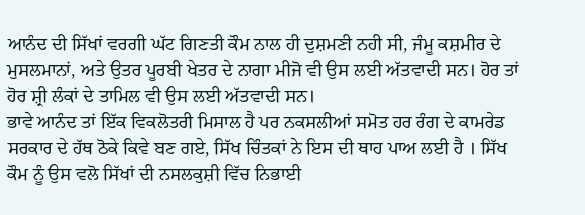ਆਨੰਦ ਦੀ ਸਿੱਖਾਂ ਵਰਗੀ ਘੱਟ ਗਿਣਤੀ ਕੌਮ ਨਾਲ ਹੀ ਦੁਸ਼ਮਣੀ ਨਹੀ ਸੀ, ਜੰਮੂ ਕਸ਼ਮੀਰ ਦੇ ਮੁਸਲਮਾਨਾਂ, ਅਤੇ ਉਤਰ ਪੂਰਬੀ ਖੇਤਰ ਦੇ ਨਾਗਾ ਮੀਜੋ ਵੀ ਉਸ ਲਈ ਅੱਤਵਾਦੀ ਸਨ। ਹੋਰ ਤਾਂ ਹੋਰ ਸ਼੍ਰੀ ਲੰਕਾਂ ਦੇ ਤਾਮਿਲ ਵੀ ਉਸ ਲਈ ਅੱਤਵਾਦੀ ਸਨ।
ਭਾਵੇ ਆਨੰਦ ਤਾਂ ਇੱਕ ਵਿਕਲੋਤਰੀ ਮਿਸਾਲ ਹੈ ਪਰ ਨਕਸਲੀਆਂ ਸਮੋਤ ਹਰ ਰੰਗ ਦੇ ਕਾਮਰੇਡ ਸਰਕਾਰ ਦੇ ਹੱਥ ਠੋਕੇ ਕਿਵੇ ਬਣ ਗਏ, ਸਿੱਖ ਚਿੰਤਕਾਂ ਨੇ ਇਸ ਦੀ ਥਾਹ ਪਾਅ ਲਈ ਹੈ । ਸਿੱਖ ਕੌਮ ਨੂੰ ਉਸ ਵਲੋ ਸਿੱਖਾਂ ਦੀ ਨਸਲਕੁਸ਼ੀ ਵਿੱਚ ਨਿਭਾਈ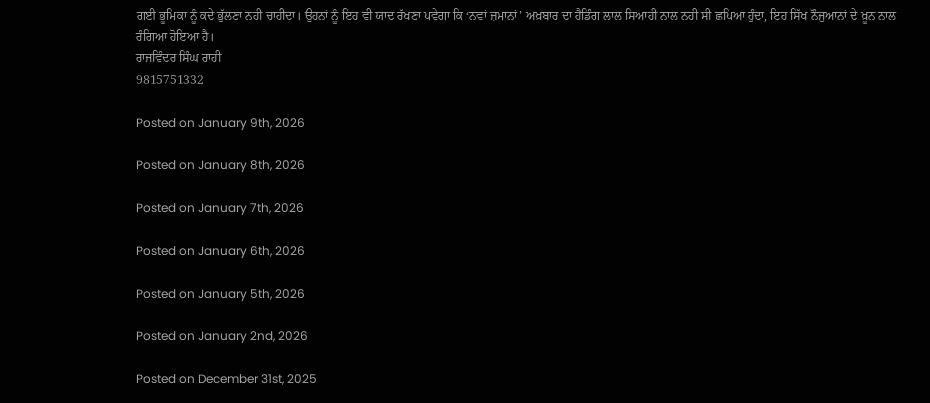ਗਈ ਭੂਮਿਕਾ ਨੂੰ ਕਦੇ ਭੁੱਲਣਾ ਨਹੀ ਚਾਹੀਦਾ। ਉਹਨਾਂ ਨੂੰ ਇਹ ਵੀ ਯਾਦ ਰੱਖਣਾ ਪਵੇਗਾ ਕਿ ‘ਨਵਾਂ ਜ਼ਮਾਨਾਂ’ ਅਖ਼ਬਾਰ ਦਾ ਹੈਡਿੰਗ ਲਾਲ ਸਿਆਹੀ ਨਾਲ ਨਹੀ ਸੀ ਛਪਿਆ ਹੁੰਦਾ, ਇਹ ਸਿੱਖ ਨੌਜੁਆਨਾਂ ਦੇ ਖ਼ੂਨ ਨਾਲ ਰੰਗਿਆ ਹੋਇਆ ਹੈ।
ਰਾਜਵਿੰਦਰ ਸਿੰਘ ਰਾਹੀ
9815751332

Posted on January 9th, 2026

Posted on January 8th, 2026

Posted on January 7th, 2026

Posted on January 6th, 2026

Posted on January 5th, 2026

Posted on January 2nd, 2026

Posted on December 31st, 2025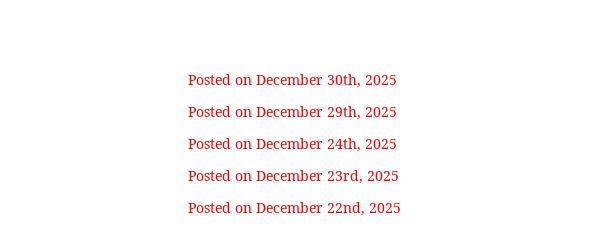Posted on December 30th, 2025

Posted on December 29th, 2025

Posted on December 24th, 2025

Posted on December 23rd, 2025

Posted on December 22nd, 2025